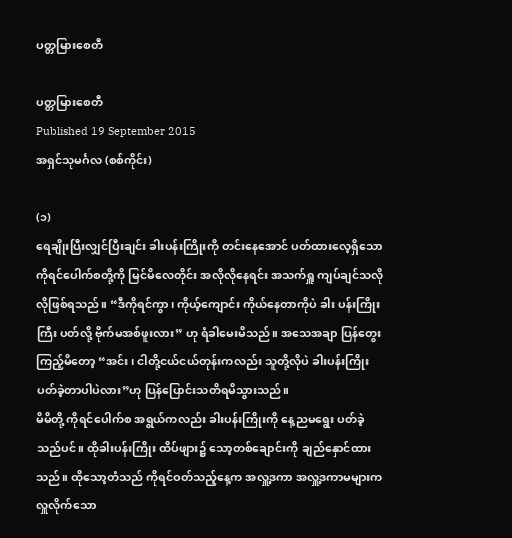ပတ္တမြားစေတီ

ပတ္တမြားစေတီ
Published 19 September 2015
အရှင်သုမင်္ဂလ (စစ်ကိုင်း)

(၁)
ရေချိုးပြီးလျှင်ပြီးချင်း ခါးပန်းကြိုးကို တင်းနေအောင် ပတ်ထားလေ့ရှိသော ကိုရင်ပေါက်စတို့ကို မြင်မိလေတိုင်း အလိုလိုနေရင်း အသက်ရှူ ကျပ်ချင်သလိုလိုဖြစ်ရသည်။ “ဒီကိုရင်ကွာ၊ ကိုယ့်ကျောင်း ကိုယ်နေတာကိုပဲ ခါး ပန်းကြိုးကြီး ပတ်လို့ ဗိုက်မအစ်ဖူးလား” ဟု ရံခါမေးမိသည်။ အသေအချာ ပြန်တွေးကြည့်မိတော့ “အင်း၊ ငါတို့ငယ်ငယ်တုန်းကလည်း သူတို့လိုပဲ ခါးပန်းကြိုး ပတ်ခဲ့တာပါပဲလား”ဟု ပြန်ပြောင်းသတိရမိသွားသည်။
မိမိတို့ ကိုရင်ပေါက်စ အရွယ်ကလည်း ခါးပန်းကြိုးကို နေ့ညမရွေး ပတ်ခဲ့သည်ပင်။ ထိုခါးပန်းကြိုး ထိပ်ဖျား၌ သော့တစ်ချောင်းကို ချည်နှောင်ထားသည်။ ထိုသော့တံသည် ကိုရင်ဝတ်သည့်နေ့က အလှူ့ဒကာ အလှူ့ဒကာမများက လှူလိုက်သော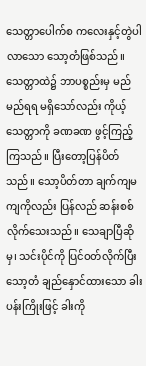သေတ္တာပေါက်စ ကလေးနှင့်တွဲပါလာသော သော့တံဖြစ်သည်။ သေတ္တာထဲ၌ ဘာပစ္စည်းမှ မည်မည်ရရ မရှိသော်လည်း ကိုယ့်သေတ္တာကို ခဏခဏ ဖွင့်ကြည့်ကြသည်။ ပြီးတော့ပြန်ပိတ်သည်။ သော့ပိတ်တာ ချက်ကျမကျကိုလည်း ပြန်လည် ဆန်းစစ်လိုက်သေးသည်။ သေချာပြီဆိုမှ၊ သင်းပိုင်ကို ပြင်ဝတ်လိုက်ပြီး သော့တံ ချည်နှောင်ထားသော ခါးပန်းကြိုးဖြင့် ခါးကို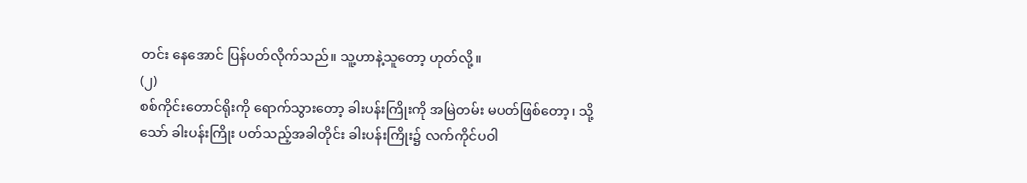တင်း နေအောင် ပြန်ပတ်လိုက်သည်။ သူ့ဟာနဲ့သူတော့ ဟုတ်လို့။
(၂)
စစ်ကိုင်းတောင်ရိုးကို ရောက်သွားတော့ ခါးပန်းကြိုးကို အမြဲတမ်း မပတ်ဖြစ်တော့၊ သို့သော် ခါးပန်းကြိုး ပတ်သည့်အခါတိုင်း ခါးပန်းကြိုး၌ လက်ကိုင်ပဝါ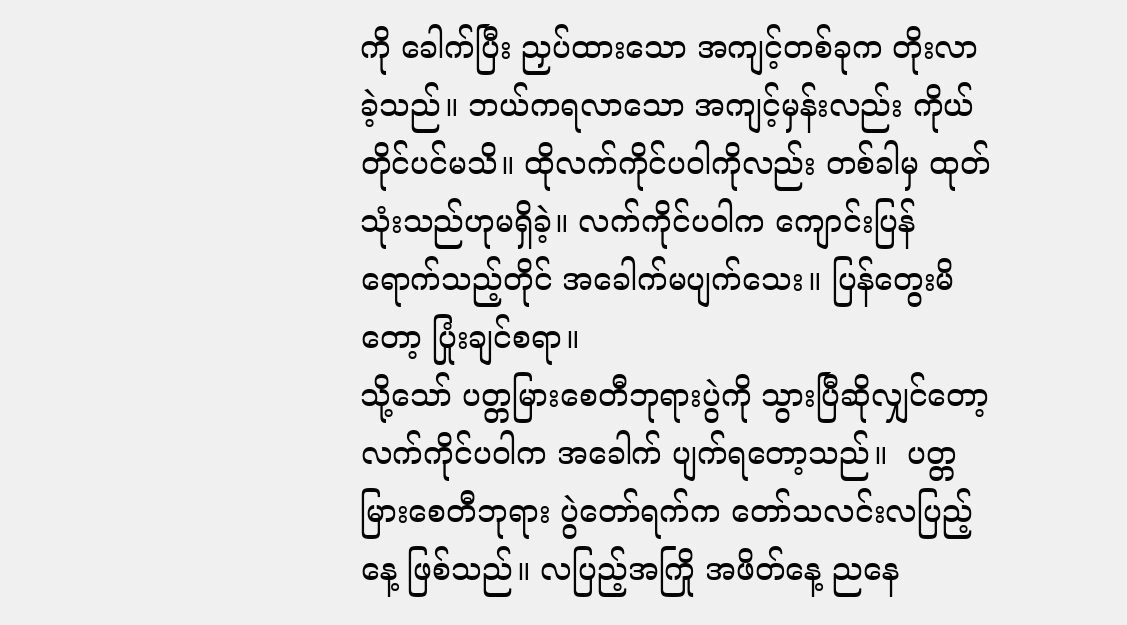ကို ခေါက်ပြီး ညှပ်ထားသော အကျင့်တစ်ခုက တိုးလာခဲ့သည်။ ဘယ်ကရလာသော အကျင့်မှန်းလည်း ကိုယ်တိုင်ပင်မသိ။ ထိုလက်ကိုင်ပဝါကိုလည်း တစ်ခါမှ ထုတ်သုံးသည်ဟုမရှိခဲ့။ လက်ကိုင်ပဝါက ကျောင်းပြန်ရောက်သည့်တိုင် အခေါက်မပျက်သေး။ ပြန်တွေးမိတော့ ပြုံးချင်စရာ။
သို့သော် ပတ္တမြားစေတီဘုရားပွဲကို သွားပြီဆိုလျှင်တော့ လက်ကိုင်ပဝါက အခေါက် ပျက်ရတော့သည်။  ပတ္တမြားစေတီဘုရား ပွဲတော်ရက်က တော်သလင်းလပြည့်နေ့ ဖြစ်သည်။ လပြည့်အကြို အဖိတ်နေ့ ညနေ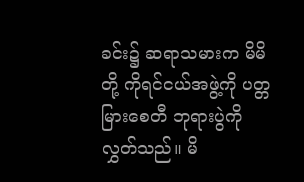ခင်း၌ ဆရာသမားက မိမိတို့ ကိုရင်ငယ်အဖွဲ့ကို ပတ္တမြားစေတီ ဘုရားပွဲကို လွှတ်သည်။ မိ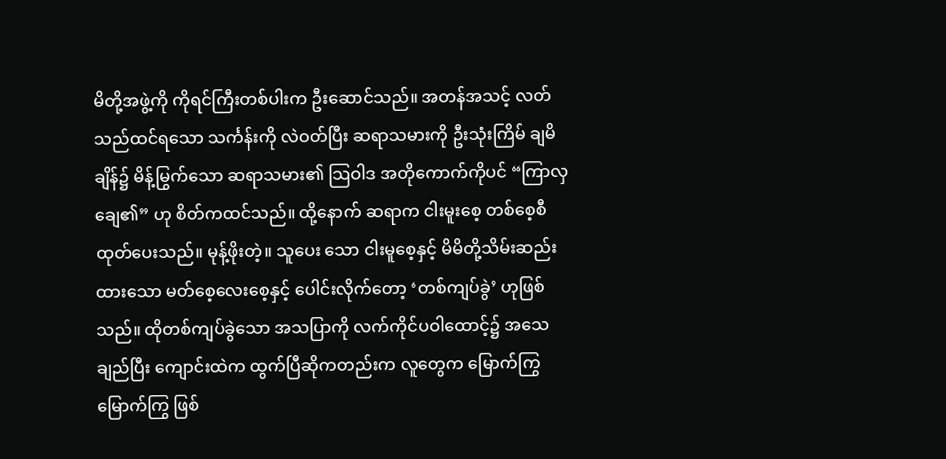မိတို့အဖွဲ့ကို ကိုရင်ကြီးတစ်ပါးက ဦးဆောင်သည်။ အတန်အသင့် လတ်သည်ထင်ရသော သင်္ကန်းကို လဲဝတ်ပြီး ဆရာသမားကို ဦးသုံးကြိမ် ချမိချိန်၌ မိန့်မြွက်သော ဆရာသမား၏ သြဝါဒ အတိုကောက်ကိုပင် “ကြာလှချေ၏” ဟု စိတ်ကထင်သည်။ ထို့နောက် ဆရာက ငါးမူးစေ့ တစ်စေ့စီ ထုတ်ပေးသည်။ မုန့်ဖိုးတဲ့။ သူပေး သော ငါးမူစေ့နှင့် မိမိတို့သိမ်းဆည်းထားသော မတ်စေ့လေးစေ့နှင့် ပေါင်းလိုက်တော့ ‘တစ်ကျပ်ခွဲ’ ဟုဖြစ်သည်။ ထိုတစ်ကျပ်ခွဲသော အသပြာကို လက်ကိုင်ပဝါထောင့်၌ အသေချည်ပြီး ကျောင်းထဲက ထွက်ပြီဆိုကတည်းက လူတွေက မြောက်ကြွမြောက်ကြွ ဖြစ်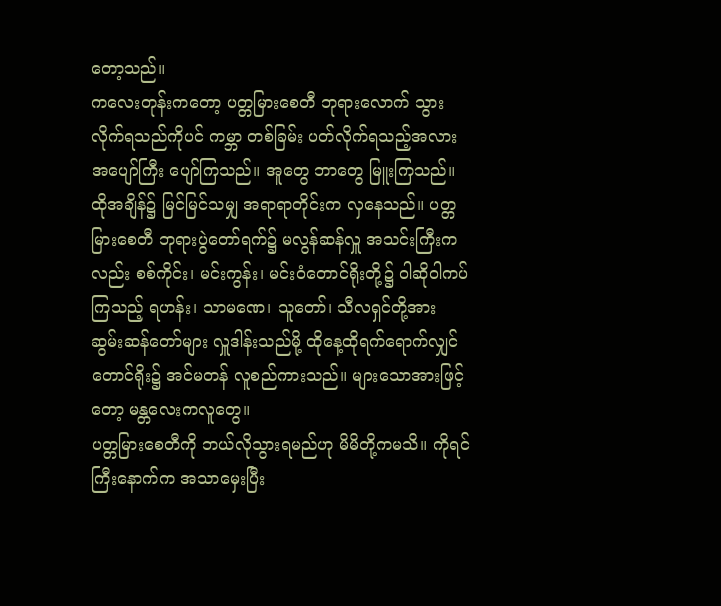တော့သည်။
ကလေးတုန်းကတော့ ပတ္တမြားစေတီ ဘုရားလောက် သွားလိုက်ရသည်ကိုပင် ကမ္ဘာ တစ်ခြမ်း ပတ်လိုက်ရသည့်အလား အပျော်ကြီး ပျော်ကြသည်။ အူတွေ ဘာတွေ မြူးကြသည်။ ထိုအချိန်၌ မြင်မြင်သမျှ အရာရာတိုင်းက လှနေသည်။ ပတ္တမြားစေတီ ဘုရားပွဲတော်ရက်၌ မလွန်ဆန်လှူ အသင်းကြီးကလည်း စစ်ကိုင်း၊ မင်းကွန်း၊ မင်းဝံတောင်ရိုးတို့၌ ဝါဆိုဝါကပ်ကြသည့် ရဟန်း၊ သာမဏေ၊ သူတော်၊ သီလရှင်တို့အား ဆွမ်းဆန်တော်များ လှူဒါန်းသည်မို့ ထိုနေ့ထိုရက်ရောက်လျှင် တောင်ရိုး၌ အင်မတန် လူစည်ကားသည်။ များသောအားဖြင့်တော့ မန္တလေးကလူတွေ။
ပတ္တမြားစေတီကို ဘယ်လိုသွားရမည်ဟု မိမိတို့ကမသိ။ ကိုရင်ကြီးနောက်က အသာမှေးပြီး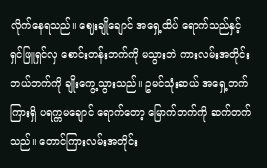လိုက်နေရသည်။ ဈေးချိုချောင် အရှေ့ထိပ် ရောက်သည်နှင့် ရှင်ဖြူရှင်လှ စောင်းတန်းဘက်ကို မသွားဘဲ ကားလမ်းအတိုင်း ဘယ်ဘက်ကို ချိုးကွေ့သွားသည်။ ဥမင်သုံးဆယ် အရှေ့ဘက်ကြားရှိ ပရက္ကမချောင် ရောက်တော့ မြောက်ဘက်ကို ဆက်တက်သည်။ တောင်ကြားလမ်းအတိုင်း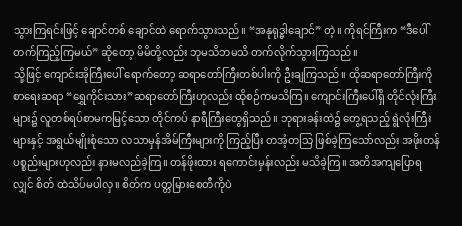သွားကြရင်းဖြင့် ချောင်တစ် ချောင်ထဲ ရောက်သွားသည်။ “အနုရုဒ္ဓါချောင်” တဲ့။ ကိုရင်ကြီးက “ဒီပေါ်တက်ကြည့်ကြမယ်” ဆိုတော့ မိမိတို့လည်း ဘုမသိဘမသိ တက်လိုက်သွားကြသည်။
သို့ဖြင့် ကျောင်းအိုကြီးပေါ် ရောက်တော့ ဆရာတော်ကြီးတစ်ပါးကို ဦးချကြသည်။ ထိုဆရာတော်ကြီးကို စာရေးဆရာ “ရွှေကိုင်းသား”ဆရာတော်ကြီးဟုလည်း ထိုစဉ်ကမသိကြ။ ကျောင်းကြီးပေါ်ရှိ တိုင်လုံးကြီးများ၌ လူတစ်ရပ်စာမကမြင့်သော တိုင်ကပ် နာရီကြီးတွေရှိသည်။ ဘုရားခန်းထဲ၌ တွေ့ရသည့် ရွဲလုံးကြီးများနှင့် အရွယ်မျိုးစုံသော လသာမှန်အိမ်ကြီးများကို ကြည့်ပြီး တအံ့တသြ ဖြစ်ခဲ့ကြသော်လည်း အဖိုးတန် ပစ္စည်းများဟုလည်း နားမလည်ခဲ့ကြ။ တန်ဖိုးထား ရကောင်းမှန်းလည်း မသိခဲ့ကြ။ အတိအကျပြောရလျှင် စိတ် ထဲသိပ်မပါလှ။ စိတ်က ပတ္တမြားစေတီကိုပဲ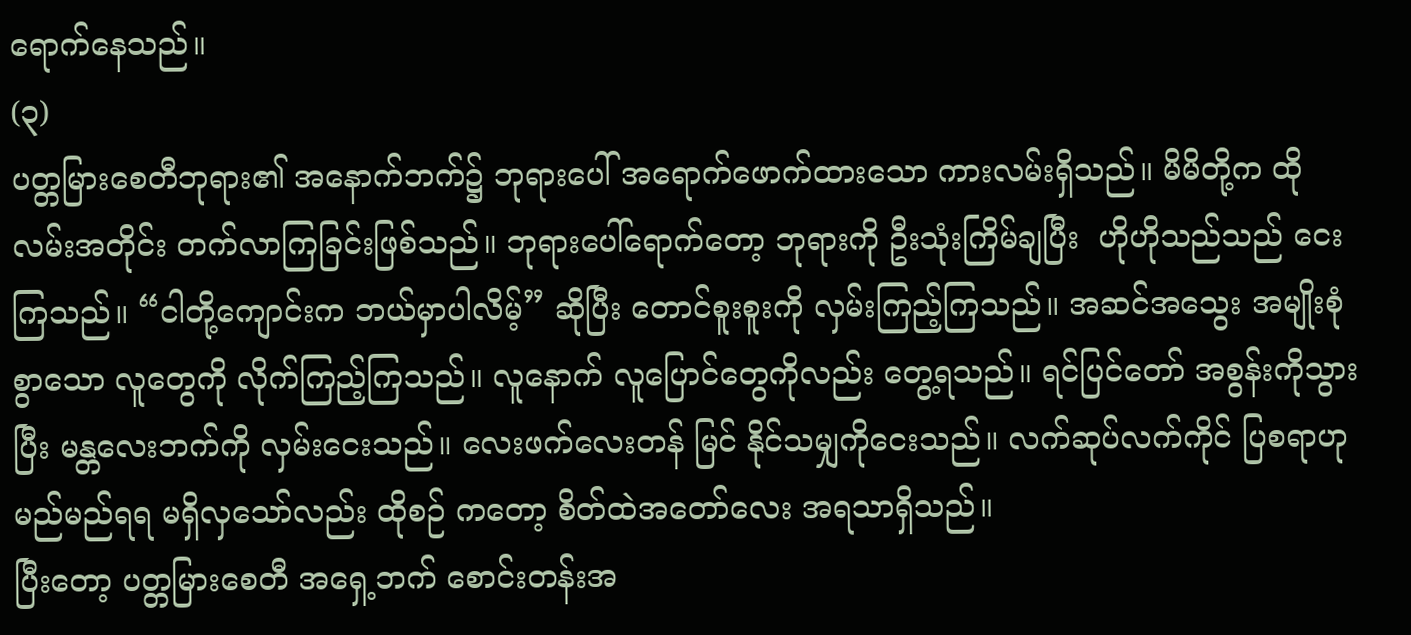ရောက်နေသည်။
(၃)
ပတ္တမြားစေတီဘုရား၏ အနောက်ဘက်၌ ဘုရားပေါ် အရောက်ဖောက်ထားသော ကားလမ်းရှိသည်။ မိမိတို့က ထိုလမ်းအတိုင်း တက်လာကြခြင်းဖြစ်သည်။ ဘုရားပေါ်ရောက်တော့ ဘုရားကို ဦးသုံးကြိမ်ချပြီး  ဟိုဟိုသည်သည် ငေးကြသည်။ “ငါတို့ကျောင်းက ဘယ်မှာပါလိမ့်” ဆိုပြီး တောင်စူးစူးကို လှမ်းကြည့်ကြသည်။ အဆင်အသွေး အမျိုးစုံစွာသော လူတွေကို လိုက်ကြည့်ကြသည်။ လူနောက် လူပြောင်တွေကိုလည်း တွေ့ရသည်။ ရင်ပြင်တော် အစွန်းကိုသွားပြီး မန္တလေးဘက်ကို လှမ်းငေးသည်။ လေးဖက်လေးတန် မြင် နိုင်သမျှကိုငေးသည်။ လက်ဆုပ်လက်ကိုင် ပြစရာဟု မည်မည်ရရ မရှိလှသော်လည်း ထိုစဉ် ကတော့ စိတ်ထဲအတော်လေး အရသာရှိသည်။
ပြီးတော့ ပတ္တမြားစေတီ အရှေ့ဘက် စောင်းတန်းအ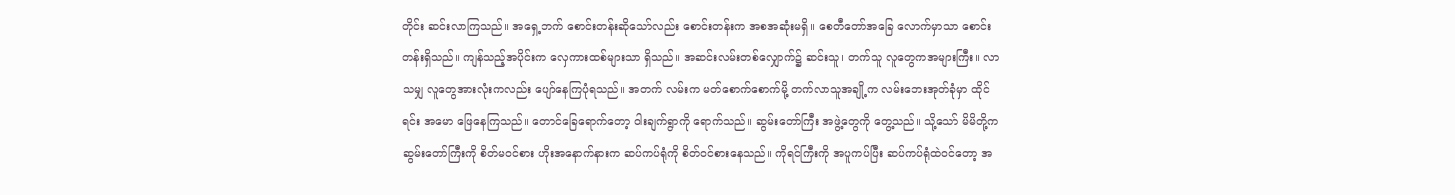တိုင်း ဆင်းလာကြသည်။ အရှေ့ဘက် စောင်းတန်းဆိုသော်လည်း စောင်းတန်းက အစအဆုံးမရှိ။ စေတီတော်အခြေ လောက်မှာသာ စောင်းတန်းရှိသည်။ ကျန်သည့်အပိုင်းက လှေကားထစ်များသာ ရှိသည်။ အဆင်းလမ်းတစ်လျှောက်၌ ဆင်းသူ၊ တက်သူ လူတွေကအများကြီး။ လာသမျှ လူတွေအားလုံးကလည်း ပျော်နေကြပုံရသည်။ အတက် လမ်းက မတ်စောက်စောက်မို့ တက်လာသူအချို့က လမ်းဘေးအုတ်ခုံမှာ ထိုင်ရင်း အမော ဖြေနေကြသည်။ တောင်ခြေရောက်တော့ ဝါးချက်ရွာကို ရောက်သည်။ ဆွမ်းတော်ကြီး အဖွဲ့တွေကို တွေ့သည်။ သို့သော် မိမိတို့က ဆွမ်းတော်ကြီးကို စိတ်မဝင်စား ဟိုးအနောက်နားက ဆပ်ကပ်ရုံကို စိတ်ဝင်စားနေသည်။ ကိုရင်ကြီးကို အပူကပ်ပြီး ဆပ်ကပ်ရုံထဲဝင်တော့ အ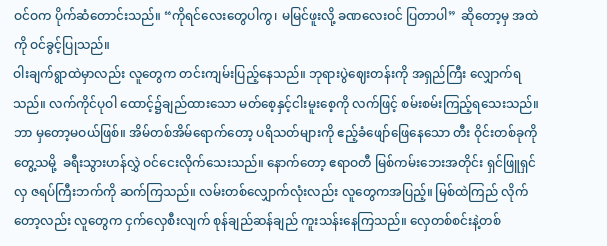ဝင်ဝက ပိုက်ဆံတောင်းသည်။ “ကိုရင်လေးတွေပါကွ၊ မမြင်ဖူးလို့ ခဏလေးဝင် ပြတာပါ”  ဆိုတော့မှ အထဲကို ဝင်ခွင့်ပြုသည်။
ဝါးချက်ရွာထဲမှာလည်း လူတွေက တင်းကျမ်းပြည့်နေသည်။ ဘုရားပွဲဈေးတန်းကို အရှည်ကြီး လျှောက်ရသည်။ လက်ကိုင်ပုဝါ ထောင့်၌ချည်ထားသော မတ်စေ့နှင့်ငါးမူးစေ့ကို လက်ဖြင့် စမ်းစမ်းကြည့်ရသေးသည်။ ဘာ မှတော့မဝယ်ဖြစ်။ အိမ်တစ်အိမ်ရောက်တော့ ပရိသတ်များကို ဧည့်ခံဖျော်ဖြေနေသော တီး ဝိုင်းတစ်ခုကိုတွေ့သမို့  ခရီးသွားဟန်လွှဲ ဝင်ငေးလိုက်သေးသည်။ နောက်တော့ ဧရာဝတီ မြစ်ကမ်းဘေးအတိုင်း ရှင်ဖြူရှင်လှ ဇရပ်ကြီးဘက်ကို ဆက်ကြသည်။ လမ်းတစ်လျှောက်လုံးလည်း လူတွေကအပြည့်။ မြစ်ထဲကြည် လိုက်တော့လည်း လူတွေက ငှက်လှေစီးလျက် စုန်ချည်ဆန်ချည် ကူးသန်းနေကြသည်။ လှေတစ်စင်းနဲ့တစ်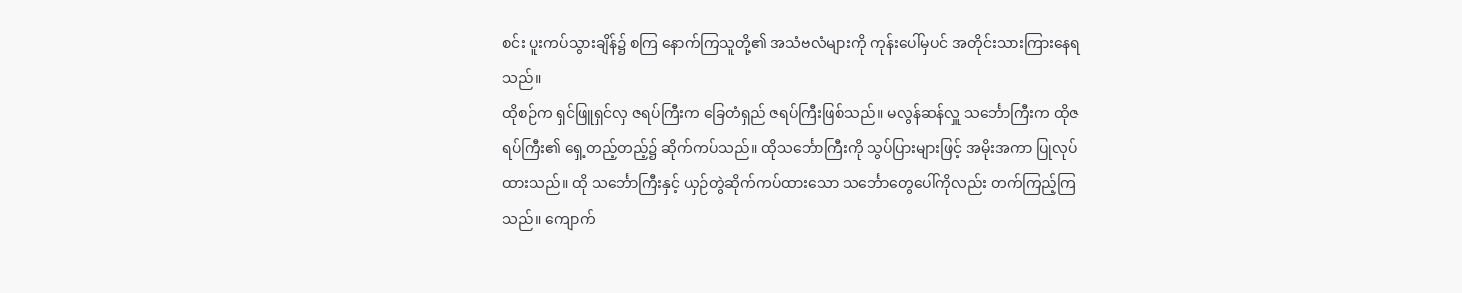စင်း ပူးကပ်သွားချိန်၌ စကြ နောက်ကြသူတို့၏ အသံဗလံများကို ကုန်းပေါ်မှပင် အတိုင်းသားကြားနေရသည်။
ထိုစဉ်က ရှင်ဖြူရှင်လှ ဇရပ်ကြီးက ခြေတံရှည် ဇရပ်ကြီးဖြစ်သည်။ မလွန်ဆန်လှူ သင်္ဘောကြီးက ထိုဇရပ်ကြီး၏ ရှေ့တည့်တည့်၌ ဆိုက်ကပ်သည်။ ထိုသင်္ဘောကြီးကို သွပ်ပြားများဖြင့် အမိုးအကာ ပြုလုပ်ထားသည်။ ထို သင်္ဘောကြီးနှင့် ယှဉ်တွဲဆိုက်ကပ်ထားသော သင်္ဘောတွေပေါ်ကိုလည်း တက်ကြည့်ကြသည်။ ကျောက်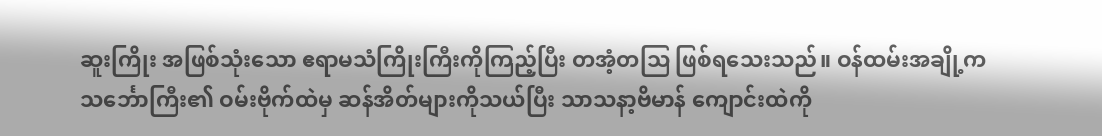ဆူးကြိုး အဖြစ်သုံးသော ဧရာမသံကြိုးကြီးကိုကြည့်ပြီး တအံ့တသြ ဖြစ်ရသေးသည်။ ဝန်ထမ်းအချို့က သင်္ဘောကြီး၏ ဝမ်းဗိုက်ထဲမှ ဆန်အိတ်များကိုသယ်ပြီး သာသနာ့ဗိမာန် ကျောင်းထဲကို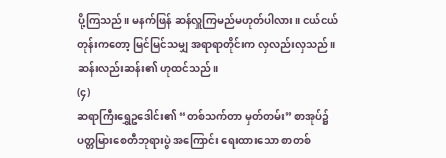ပို့ကြသည်။ မနက်ဖြန် ဆန်လှူကြမည်မဟုတ်ပါလား။ ငယ်ငယ်တုန်းကတော့ မြင်မြင်သမျှ အရာရာတိုင်းက လှလည်းလှသည်။ ဆန်းလည်းဆန်း၏ ဟုထင်သည်။
(၄)
ဆရာကြီးရွှေဥဒေါင်း၏ “တစ်သက်တာ မှတ်တမ်း” စာအုပ်၌ ပတ္တမြားစေတီဘုရားပွဲ အကြောင်း ရေးထားသော စာတစ်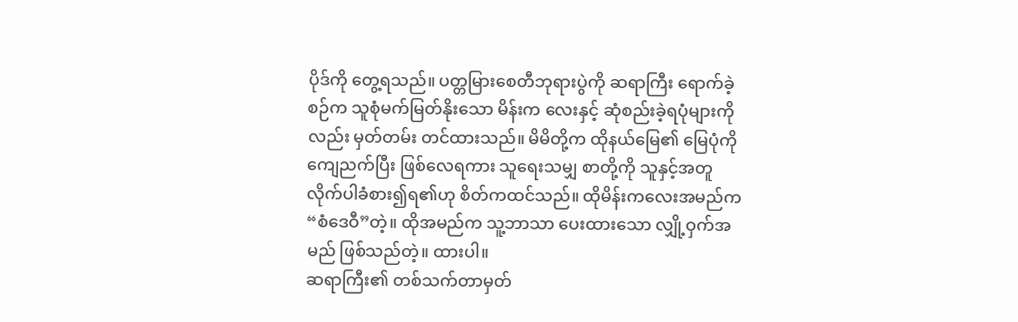ပိုဒ်ကို တွေ့ရသည်။ ပတ္တမြားစေတီဘုရားပွဲကို ဆရာကြီး ရောက်ခဲ့စဉ်က သူစုံမက်မြတ်နိုးသော မိန်းက လေးနှင့် ဆုံစည်းခဲ့ရပုံများကိုလည်း မှတ်တမ်း တင်ထားသည်။ မိမိတို့က ထိုနယ်မြေ၏ မြေပုံကို ကျေညက်ပြီး ဖြစ်လေရကား သူရေးသမျှ စာတို့ကို သူနှင့်အတူ လိုက်ပါခံစား၍ရ၏ဟု စိတ်ကထင်သည်။ ထိုမိန်းကလေးအမည်က “စံဒေဝီ”တဲ့။ ထိုအမည်က သူ့ဘာသာ ပေးထားသော လျှို့ဝှက်အမည် ဖြစ်သည်တဲ့။ ထားပါ။
ဆရာကြီး၏ တစ်သက်တာမှတ်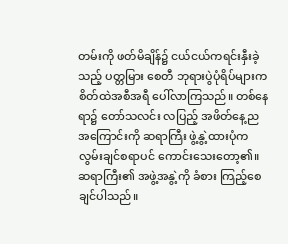တမ်းကို ဖတ်မိချိန်၌ ငယ်ငယ်ကရင်းနှီးခဲ့သည့် ပတ္တမြား စေတီ ဘုရားပွဲပုံရိပ်များက စိတ်ထဲအစီအရီ ပေါ်လာကြသည်။ တစ်နေရာ၌ တော်သလင်း လပြည့် အဖိတ်နေ့ည အကြောင်းကို ဆရာကြီး ဖွဲ့နွဲ့ထားပုံက လွမ်းချင်စရာပင် ကောင်းသေးတော့၏။ ဆရာကြီး၏ အဖွဲ့အနွဲ့ကို ခံစား ကြည့်စေချင်ပါသည်။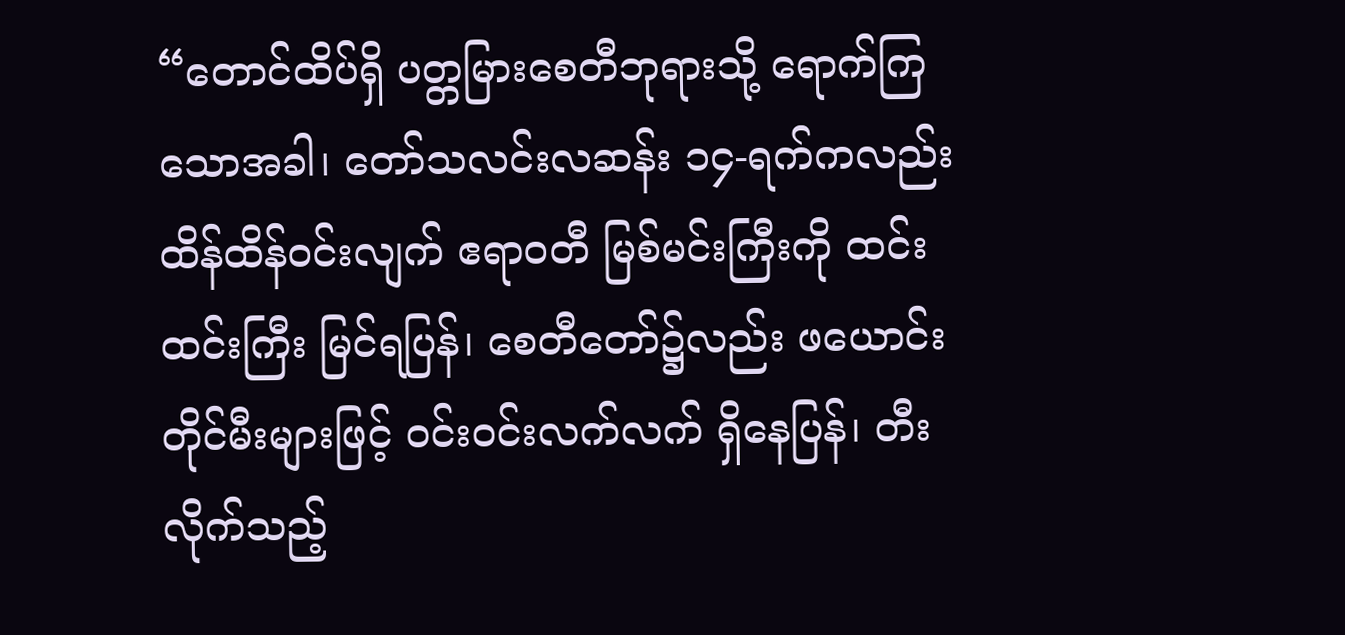“တောင်ထိပ်ရှိ ပတ္တမြားစေတီဘုရားသို့ ရောက်ကြသောအခါ၊ တော်သလင်းလဆန်း ၁၄-ရက်ကလည်း ထိန်ထိန်ဝင်းလျက် ဧရာဝတီ မြစ်မင်းကြီးကို ထင်းထင်းကြီး မြင်ရပြန်၊ စေတီတော်၌လည်း ဖယောင်းတိုင်မီးများဖြင့် ဝင်းဝင်းလက်လက် ရှိနေပြန်၊ တီးလိုက်သည့်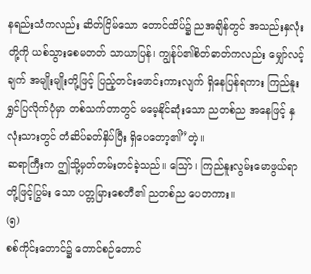နရည်းသံကလည်း ဆိတ်ငြိမ်သော တောင်ထိပ်၌ ညအချိန်တွင် အသည်းနှလုံးတို့ကို ယစ်သွားစေမတတ် သာယာပြန်၊ ကျွန်ုပ်၏စိတ်ဓာတ်ကလည်း မျှော်လင့်ချက် အမျိုးမျိုးတို့ဖြင့် ပြည့်တင်းဖောင်းကားလျက် ရှိနေပြန်ရကား ကြည်နူးရွှင်ပြလိုက်ပုံမှာ တစ်သက်တာတွင် မမေ့နိုင်ဆုံးသော ညတစ်ည အနေဖြင့် နှလုံးသားတွင် တံဆိပ်ခတ်နှိပ်ပြီး ရှိပေတော့၏”တဲ့။
ဆရာကြီးက ဤသို့မှတ်တမ်းတင်ခဲ့သည်။ သြော်၊ ကြည်နူးလွမ်းမောဖွယ်ရာတို့ဖြင့်ပြွမ်း သော ပတ္တမြားစေတီ၏ ညတစ်ည ပေတကား။
(၅)
စစ်ကိုင်းတောင်၌ တောင်စဉ်တောင်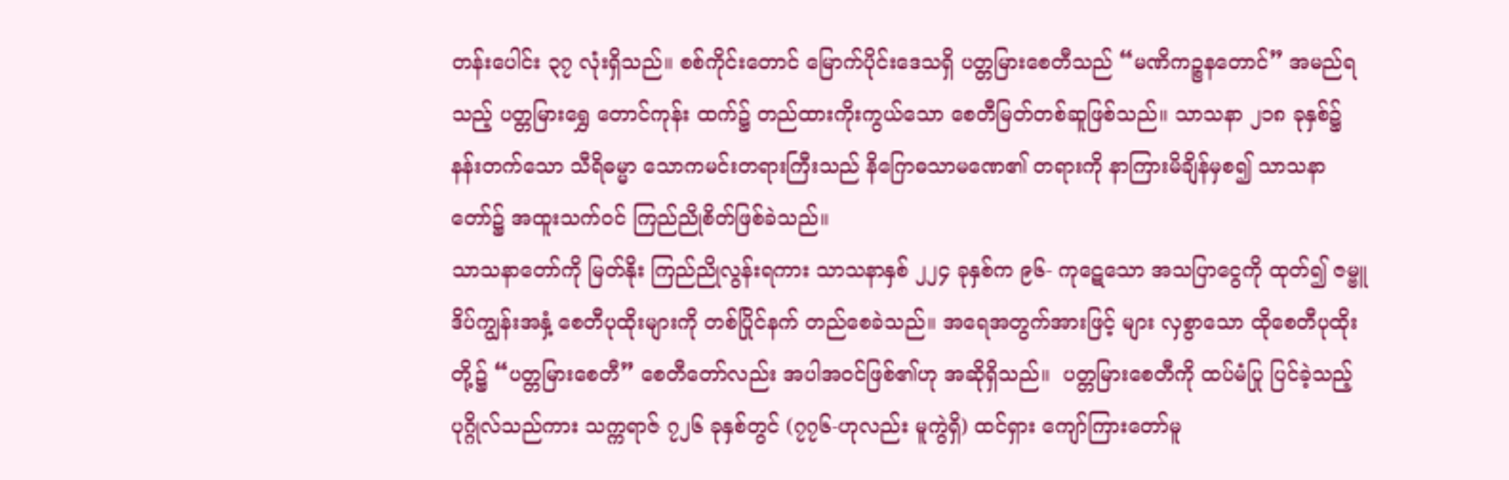တန်းပေါင်း ၃၇ လုံးရှိသည်။ စစ်ကိုင်းတောင် မြောက်ပိုင်းဒေသရှိ ပတ္တမြားစေတီသည် “မဏိကဉ္စနတောင်” အမည်ရသည့် ပတ္တမြားရွှေ တောင်ကုန်း ထက်၌ တည်ထားကိုးကွယ်သော စေတီမြတ်တစ်ဆူဖြစ်သည်။ သာသနာ ၂၁၈ ခုနှစ်၌ နန်းတက်သော သီရိဓမ္မာ သောကမင်းတရားကြီးသည် နိဂြောဓသာမဏေ၏ တရားကို နာကြားမိချိန်မှစ၍ သာသနာတော်၌ အထူးသက်ဝင် ကြည်ညိုစိတ်ဖြစ်ခဲသည်။
သာသနာတော်ကို မြတ်နိုး ကြည်ညိုလွန်းရကား သာသနာနှစ် ၂၂၄ ခုနှစ်က ၉၆- ကုဋေသော အသပြာငွေကို ထုတ်၍ ဇမ္ဗူဒိပ်ကျွန်းအနှံ့ စေတီပုထိုးများကို တစ်ပြိုင်နက် တည်စေခဲသည်။ အရေအတွက်အားဖြင့် များ လှစွာသော ထိုစေတီပုထိုးတို့၌ “ပတ္တမြားစေတီ” စေတီတော်လည်း အပါအဝင်ဖြစ်၏ဟု အဆိုရှိသည်။  ပတ္တမြားစေတီကို ထပ်မံပြု ပြင်ခဲ့သည့် ပုဂ္ဂိုလ်သည်ကား သက္ကရာဇ် ၇၂၆ ခုနှစ်တွင် (၇၇၆-ဟုလည်း မူကွဲရှိ) ထင်ရှား ကျော်ကြားတော်မူ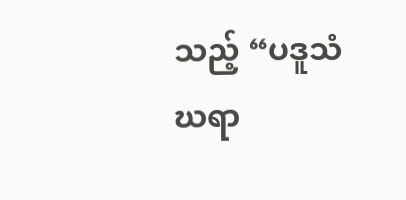သည့် “ပဒူသံဃရာ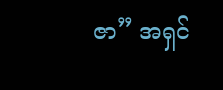ဇာ” အရှင်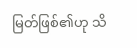မြတ်ဖြစ်၏ဟု သိ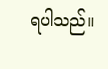ရပါသည်။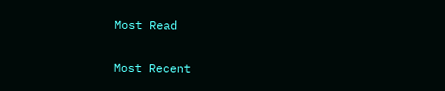Most Read

Most Recent